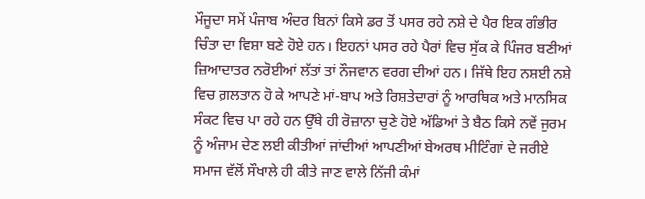ਮੌਜੂਦਾ ਸਮੇਂ ਪੰਜਾਬ ਅੰਦਰ ਬਿਨਾਂ ਕਿਸੇ ਡਰ ਤੋਂ ਪਸਰ ਰਹੇ ਨਸ਼ੇ ਦੇ ਪੈਰ ਇਕ ਗੰਭੀਰ ਚਿੰਤਾ ਦਾ ਵਿਸ਼ਾ ਬਣੇ ਹੋਏ ਹਨ। ਇਹਨਾਂ ਪਸਰ ਰਹੇ ਪੈਰਾਂ ਵਿਚ ਸੁੱਕ ਕੇ ਪਿੰਜਰ ਬਣੀਆਂ ਜ਼ਿਆਦਾਤਰ ਨਰੋਈਆਂ ਲੱਤਾਂ ਤਾਂ ਨੌਜਵਾਨ ਵਰਗ ਦੀਆਂ ਹਨ। ਜਿੱਥੇ ਇਹ ਨਸ਼ਈ ਨਸ਼ੇ ਵਿਚ ਗ਼ਲਤਾਨ ਹੋ ਕੇ ਆਪਣੇ ਮਾਂ-ਬਾਪ ਅਤੇ ਰਿਸ਼ਤੇਦਾਰਾਂ ਨੂੰ ਆਰਥਿਕ ਅਤੇ ਮਾਨਸਿਕ ਸੰਕਟ ਵਿਚ ਪਾ ਰਹੇ ਹਨ ਉੱਥੇ ਹੀ ਰੋਜ਼ਾਨਾ ਚੁਣੇ ਹੋਏ ਅੱਡਿਆਂ ਤੇ ਬੈਠ ਕਿਸੇ ਨਵੇਂ ਜੁਰਮ ਨੂੰ ਅੰਜਾਮ ਦੇਣ ਲਈ ਕੀਤੀਆਂ ਜਾਂਦੀਆਂ ਆਪਣੀਆਂ ਬੇਅਰਥ ਮੀਟਿੰਗਾਂ ਦੇ ਜਰੀਏ ਸਮਾਜ ਵੱਲੋਂ ਸੌਖਾਲੇ ਹੀ ਕੀਤੇ ਜਾਣ ਵਾਲੇ ਨਿੱਜੀ ਕੰਮਾਂ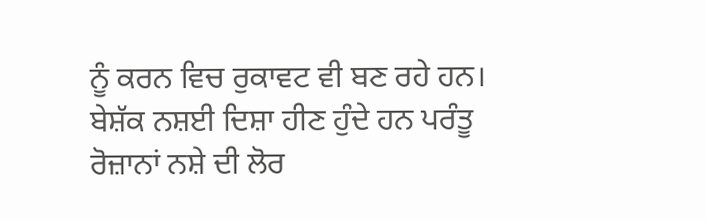ਨੂੰ ਕਰਨ ਵਿਚ ਰੁਕਾਵਟ ਵੀ ਬਣ ਰਹੇ ਹਨ। ਬੇਸ਼ੱਕ ਨਸ਼ਈ ਦਿਸ਼ਾ ਹੀਣ ਹੁੰਦੇ ਹਨ ਪਰੰਤੂ ਰੋਜ਼ਾਨਾਂ ਨਸ਼ੇ ਦੀ ਲੋਰ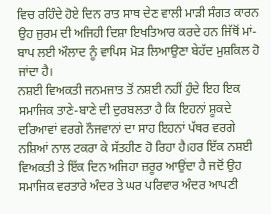ਵਿਚ ਰਹਿੰਦੇ ਹੋਏ ਦਿਨ ਰਾਤ ਸਾਥ ਦੇਣ ਵਾਲੀ ਮਾੜੀ ਸੰਗਤ ਕਾਰਨ ਉਹ ਜੁਰਮ ਦੀ ਅਜਿਹੀ ਦਿਸ਼ਾ ਇਖਤਿਆਰ ਕਰਦੇ ਹਨ ਜਿੱਥੋਂ ਮਾਂ-ਬਾਪ ਲਈ ਔਲਾਦ ਨੂੰ ਵਾਪਿਸ ਮੋੜ ਲਿਆਉਣਾ ਬੇਹੱਦ ਮੁਸ਼ਕਿਲ ਹੋ ਜਾਂਦਾ ਹੈ।
ਨਸ਼ਈ ਵਿਅਕਤੀ ਜਨਮਜਾਤ ਤੋਂ ਨਸ਼ਈ ਨਹੀਂ ਹੁੰਦੇ ਇਹ ਇਕ ਸਮਾਜਿਕ ਤਾਣੇ-ਬਾਣੇ ਦੀ ਦੁਰਬਲਤਾ ਹੈ ਕਿ ਇਹਨਾਂ ਸ਼ੂਕਦੇ ਦਰਿਆਵਾਂ ਵਰਗੇ ਨੌਜਵਾਨਾਂ ਦਾ ਸਾਹ ਇਹਨਾਂ ਪੱਥਰ ਵਰਗੇ ਨਸ਼ਿਆਂ ਨਾਲ ਟਕਰਾ ਕੇ ਸੱਤਹੀਣ ਹੋ ਰਿਹਾ ਹੈ।ਹਰ ਇੱਕ ਨਸ਼ਈ ਵਿਅਕਤੀ ਤੇ ਇੱਕ ਦਿਨ ਅਜਿਹਾ ਜ਼ਰੂਰ ਆਉਂਦਾ ਹੈ ਜਦੋਂ ਉਹ ਸਮਾਜਿਕ ਵਰਤਾਰੇ ਅੰਦਰ ਤੇ ਘਰ ਪਰਿਵਾਰ ਅੰਦਰ ਆਪਣੀ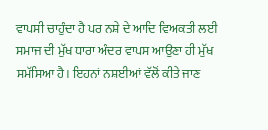ਵਾਪਸੀ ਚਾਹੁੰਦਾ ਹੈ ਪਰ ਨਸ਼ੇ ਦੇ ਆਦਿ ਵਿਅਕਤੀ ਲਈ ਸਮਾਜ ਦੀ ਮੁੱਖ ਧਾਰਾ ਅੰਦਰ ਵਾਪਸ ਆਉਣਾ ਹੀ ਮੁੱਖ ਸਮੱਸਿਆ ਹੈ। ਇਹਨਾਂ ਨਸ਼ਈਆਂ ਵੱਲੋਂ ਕੀਤੇ ਜਾਣ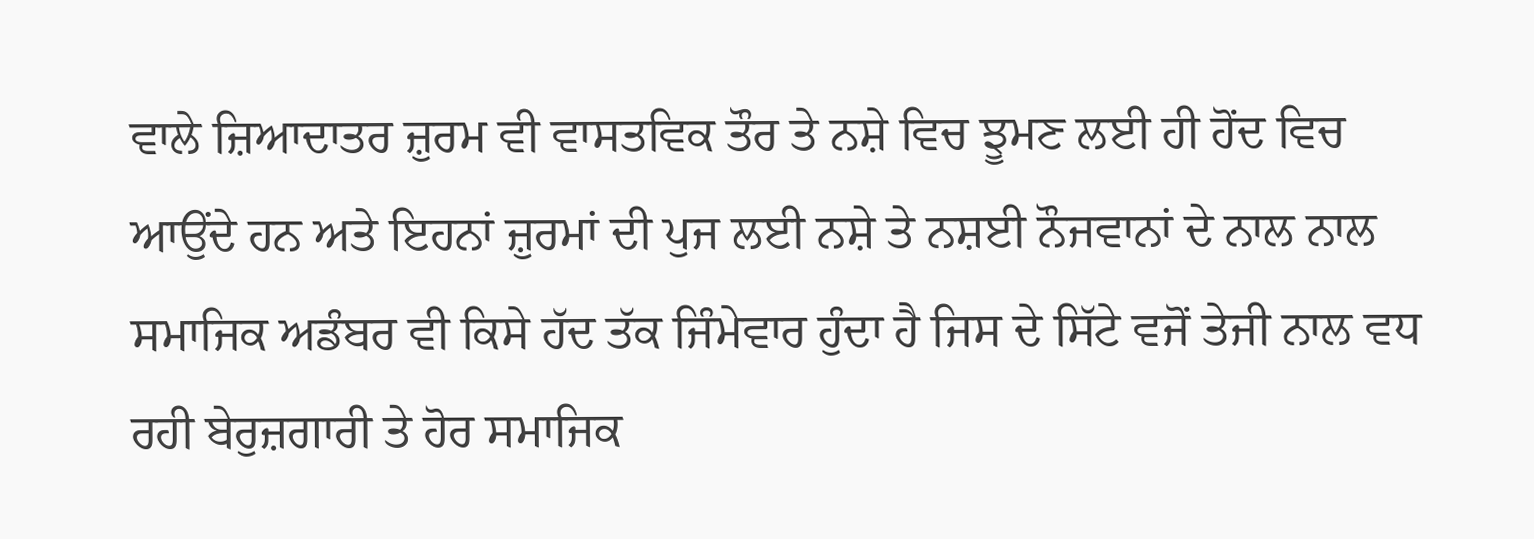ਵਾਲੇ ਜ਼ਿਆਦਾਤਰ ਜ਼ੁਰਮ ਵੀ ਵਾਸਤਵਿਕ ਤੌਰ ਤੇ ਨਸ਼ੇ ਵਿਚ ਝੂਮਣ ਲਈ ਹੀ ਹੋਂਦ ਵਿਚ ਆਉਂਦੇ ਹਨ ਅਤੇ ਇਹਨਾਂ ਜ਼ੁਰਮਾਂ ਦੀ ਪੁਜ ਲਈ ਨਸ਼ੇ ਤੇ ਨਸ਼ਈ ਨੌਜਵਾਨਾਂ ਦੇ ਨਾਲ ਨਾਲ ਸਮਾਜਿਕ ਅਡੰਬਰ ਵੀ ਕਿਸੇ ਹੱਦ ਤੱਕ ਜਿੰਮੇਵਾਰ ਹੁੰਦਾ ਹੈ ਜਿਸ ਦੇ ਸਿੱਟੇ ਵਜੋਂ ਤੇਜੀ ਨਾਲ ਵਧ ਰਹੀ ਬੇਰੁਜ਼ਗਾਰੀ ਤੇ ਹੋਰ ਸਮਾਜਿਕ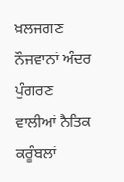ਖ਼ਲਜਗਣ ਨੌਜਵਾਨਾਂ ਅੰਦਰ ਪੁੰਗਰਣ ਵਾਲੀਆਂ ਨੈਤਿਕ ਕਰੂੰਬਲਾਂ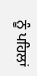ਨੂੰ ਪਹਿਲਾਂ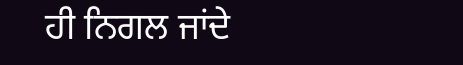ਹੀ ਨਿਗਲ ਜਾਂਦੇ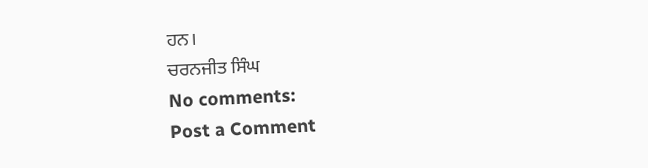ਹਨ।
ਚਰਨਜੀਤ ਸਿੰਘ
No comments:
Post a Comment